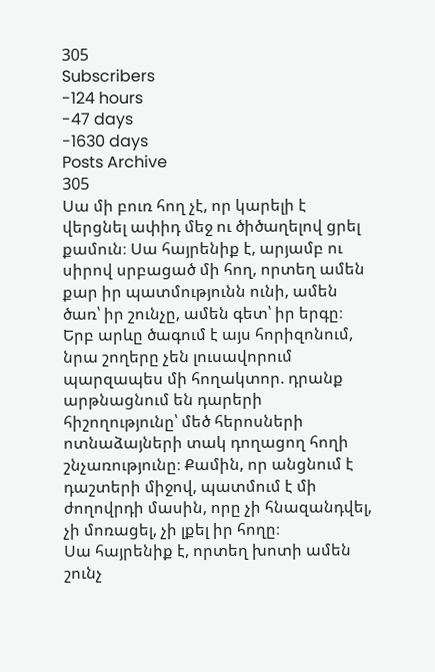305
Subscribers
-124 hours
-47 days
-1630 days
Posts Archive
305
Սա մի բուռ հող չէ, որ կարելի է վերցնել ափիդ մեջ ու ծիծաղելով ցրել քամուն։ Սա հայրենիք է, արյամբ ու սիրով սրբացած մի հող, որտեղ ամեն քար իր պատմությունն ունի, ամեն ծառ՝ իր շունչը, ամեն գետ՝ իր երգը։
Երբ արևը ծագում է այս հորիզոնում, նրա շողերը չեն լուսավորում պարզապես մի հողակտոր. դրանք արթնացնում են դարերի հիշողությունը՝ մեծ հերոսների ոտնաձայների տակ դողացող հողի շնչառությունը։ Քամին, որ անցնում է դաշտերի միջով, պատմում է մի ժողովրդի մասին, որը չի հնազանդվել, չի մոռացել, չի լքել իր հողը։
Սա հայրենիք է, որտեղ խոտի ամեն շունչ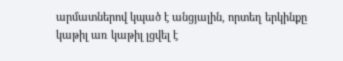արմատներով կպած է անցյալին, որտեղ երկինքը կաթիլ առ կաթիլ լցվել է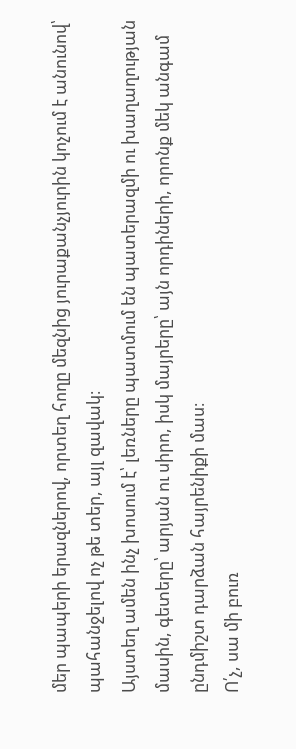մեր պապերի երազներով, որտեղ հողը մեզնից յուրաքանչյուրին կոչում է անունով՝ պահանջելով ոչ թե տեր, այլ զավակ։
Այստեղ ամեն ինչ խոսում է՝ լեռները պատմում են պատերազմի ու խաղաղության մասին, գետերը՝ արյան ու սիրո, իսկ մայրերը՝ այն որդիների, որոնք մեկ անգամ ընդմիշտ դարձան հայրենիքի մաս։
Ո՛չ, սա մի բուռ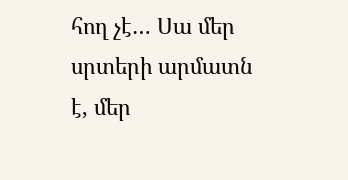հող չէ… Սա մեր սրտերի արմատն է, մեր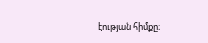էության հիմքը։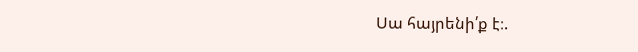Սա հայրենի՛ք է։.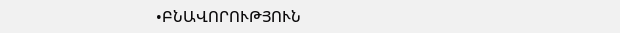•ԲՆԱՎՈՐՈՒԹՅՈՒՆ